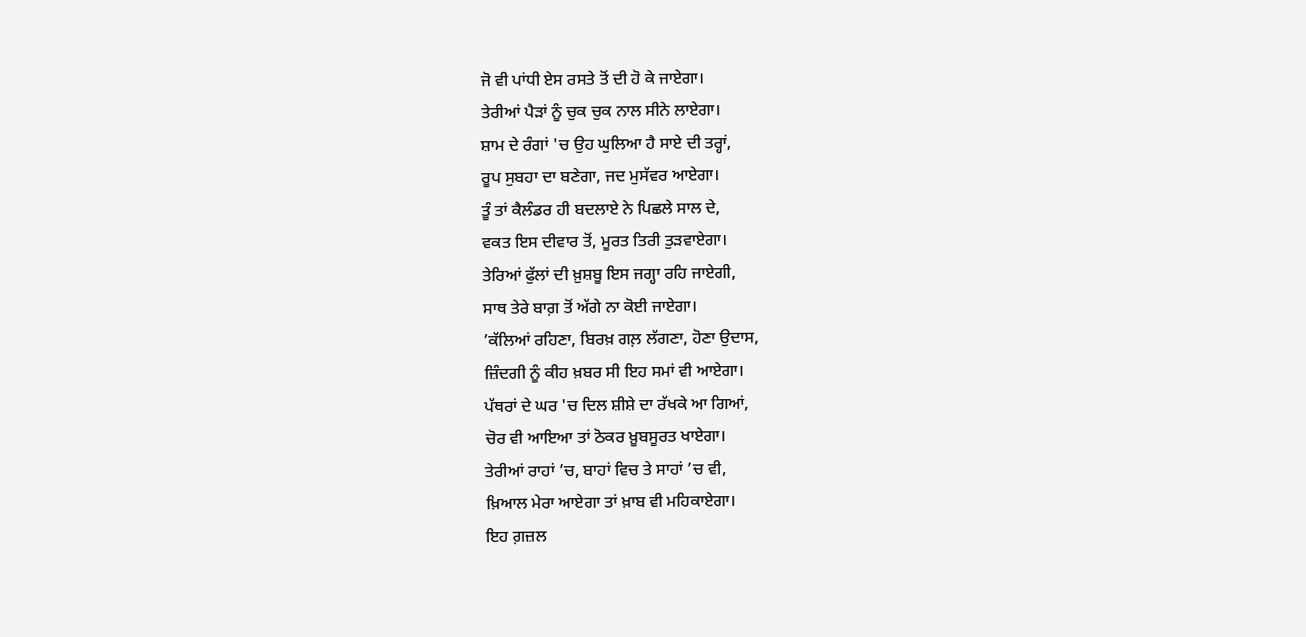ਜੋ ਵੀ ਪਾਂਧੀ ਏਸ ਰਸਤੇ ਤੋਂ ਦੀ ਹੋ ਕੇ ਜਾਏਗਾ।
ਤੇਰੀਆਂ ਪੈੜਾਂ ਨੂੰ ਚੁਕ ਚੁਕ ਨਾਲ ਸੀਨੇ ਲਾਏਗਾ।
ਸ਼ਾਮ ਦੇ ਰੰਗਾਂ 'ਚ ਉਹ ਘੁਲਿਆ ਹੈ ਸਾਏ ਦੀ ਤਰ੍ਹਾਂ,
ਰੂਪ ਸੁਬਹਾ ਦਾ ਬਣੇਗਾ, ਜਦ ਮੁਸੱਵਰ ਆਏਗਾ।
ਤੂੰ ਤਾਂ ਕੈਲੰਡਰ ਹੀ ਬਦਲਾਏ ਨੇ ਪਿਛਲੇ ਸਾਲ ਦੇ,
ਵਕਤ ਇਸ ਦੀਵਾਰ ਤੋਂ, ਮੂਰਤ ਤਿਰੀ ਤੁੜਵਾਏਗਾ।
ਤੇਰਿਆਂ ਫੁੱਲਾਂ ਦੀ ਖ਼ੁਸ਼ਬੂ ਇਸ ਜਗ੍ਹਾ ਰਹਿ ਜਾਏਗੀ,
ਸਾਥ ਤੇਰੇ ਬਾਗ਼ ਤੋਂ ਅੱਗੇ ਨਾ ਕੋਈ ਜਾਏਗਾ।
’ਕੱਲਿਆਂ ਰਹਿਣਾ, ਬਿਰਖ਼ ਗਲ਼ ਲੱਗਣਾ, ਹੋਣਾ ਉਦਾਸ,
ਜ਼ਿੰਦਗੀ ਨੂੰ ਕੀਹ ਖ਼ਬਰ ਸੀ ਇਹ ਸਮਾਂ ਵੀ ਆਏਗਾ।
ਪੱਥਰਾਂ ਦੇ ਘਰ 'ਚ ਦਿਲ ਸ਼ੀਸ਼ੇ ਦਾ ਰੱਖਕੇ ਆ ਗਿਆਂ,
ਚੋਰ ਵੀ ਆਇਆ ਤਾਂ ਠੋਕਰ ਖ਼ੂਬਸੂਰਤ ਖਾਏਗਾ।
ਤੇਰੀਆਂ ਰਾਹਾਂ ’ਚ, ਬਾਹਾਂ ਵਿਚ ਤੇ ਸਾਹਾਂ ’ਚ ਵੀ,
ਖ਼ਿਆਲ ਮੇਰਾ ਆਏਗਾ ਤਾਂ ਖ਼ਾਬ ਵੀ ਮਹਿਕਾਏਗਾ।
ਇਹ ਗ਼ਜ਼ਲ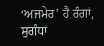‘ਅਜਮੇਰ’ ਹੈ ਰੰਗਾਂ, ਸੁਗੰਧਾਂ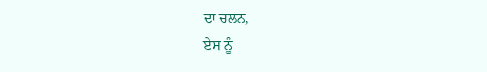ਦਾ ਚਲਨ,
ਏਸ ਨੂੰ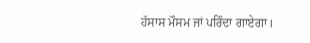ਹੱਸਾਸ ਮੌਸਮ ਜਾਂ ਪਰਿੰਦਾ ਗਾਏਗਾ।